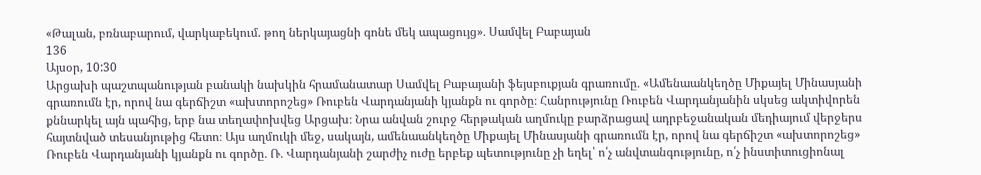«Թալան, բռնաբարում, վարկաբեկում. թող ներկայացնի գոնե մեկ ապացույց»․ Սամվել Բաբայան
136
Այսօր, 10:30
Արցախի պաշտպանության բանակի նախկին հրամանատար Սամվել Բաբայանի ֆեյսբուքյան գրառումը․ «Ամենաանկեղծը Միքայել Մինասյանի գրառումն էր, որով նա գերճիշտ «ախտորոշեց» Ռուբեն Վարդանյանի կյանքն ու գործը։ Հանրությունը Ռուբեն Վարդանյանին սկսեց ակտիվորեն քննարկել այն պահից, երբ նա տեղափոխվեց Արցախ։ Նրա անվան շուրջ հերթական աղմուկը բարձրացավ ադրբեջանական մեդիայում վերջերս հայտնված տեսանյութից հետո։ Այս աղմուկի մեջ, սակայն, ամենաանկեղծը Միքայել Մինասյանի գրառումն էր, որով նա գերճիշտ «ախտորոշեց» Ռուբեն Վարդանյանի կյանքն ու գործը․ Ռ․ Վարդանյանի շարժիչ ուժը երբեք պետությունը չի եղել՝ ո՛չ անվտանգությունը, ո՛չ ինստիտուցիոնալ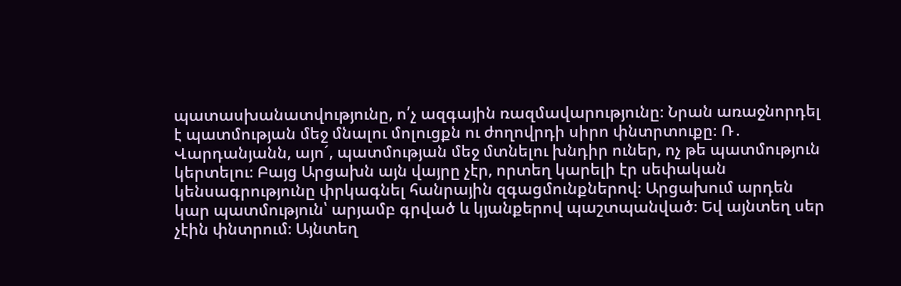պատասխանատվությունը, ո՛չ ազգային ռազմավարությունը։ Նրան առաջնորդել է պատմության մեջ մնալու մոլուցքն ու ժողովրդի սիրո փնտրտուքը։ Ռ․ Վարդանյանն, այոˊ, պատմության մեջ մտնելու խնդիր ուներ, ոչ թե պատմություն կերտելու։ Բայց Արցախն այն վայրը չէր, որտեղ կարելի էր սեփական կենսագրությունը փրկագնել հանրային զգացմունքներով։ Արցախում արդեն կար պատմություն՝ արյամբ գրված և կյանքերով պաշտպանված։ Եվ այնտեղ սեր չէին փնտրում։ Այնտեղ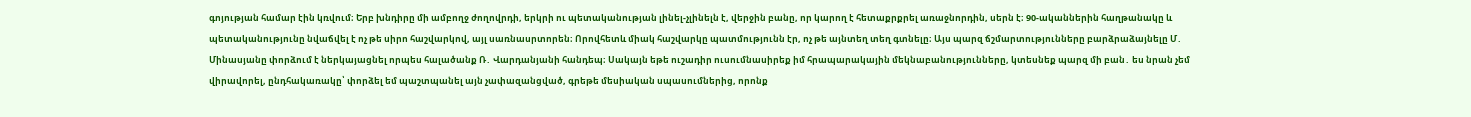գոյության համար էին կռվում։ Երբ խնդիրը մի ամբողջ ժողովրդի, երկրի ու պետականության լինել-չլինելն է, վերջին բանը, որ կարող է հետաքրքրել առաջնորդին, սերն է։ 90-ականներին հաղթանակը և պետականությունը նվաճվել է ոչ թե սիրո հաշվարկով, այլ սառնասրտորեն։ Որովհետև միակ հաշվարկը պատմությունն էր, ոչ թե այնտեղ տեղ գտնելը։ Այս պարզ ճշմարտությունները բարձրաձայնելը Մ․ Մինասյանը փորձում է ներկայացնել որպես հալածանք Ռ․ Վարդանյանի հանդեպ։ Սակայն եթե ուշադիր ուսումնասիրեք իմ հրապարակային մեկնաբանությունները, կտեսնեք պարզ մի բան․ ես նրան չեմ վիրավորել, ընդհակառակը՝ փորձել եմ պաշտպանել այն չափազանցված, գրեթե մեսիական սպասումներից, որոնք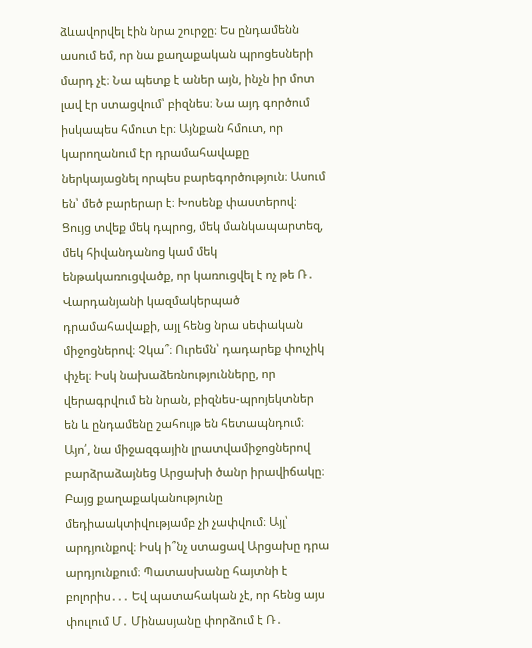ձևավորվել էին նրա շուրջը։ Ես ընդամենն ասում եմ, որ նա քաղաքական պրոցեսների մարդ չէ։ Նա պետք է աներ այն, ինչն իր մոտ լավ էր ստացվում՝ բիզնես։ Նա այդ գործում իսկապես հմուտ էր։ Այնքան հմուտ, որ կարողանում էր դրամահավաքը ներկայացնել որպես բարեգործություն։ Ասում են՝ մեծ բարերար է։ Խոսենք փաստերով։ Ցույց տվեք մեկ դպրոց, մեկ մանկապարտեզ, մեկ հիվանդանոց կամ մեկ ենթակառուցվածք, որ կառուցվել է ոչ թե Ռ․ Վարդանյանի կազմակերպած դրամահավաքի, այլ հենց նրա սեփական միջոցներով։ Չկա՞։ Ուրեմն՝ դադարեք փուչիկ փչել։ Իսկ նախաձեռնությունները, որ վերագրվում են նրան, բիզնես-պրոյեկտներ են և ընդամենը շահույթ են հետապնդում։ Այո՛, նա միջազգային լրատվամիջոցներով բարձրաձայնեց Արցախի ծանր իրավիճակը։ Բայց քաղաքականությունը մեդիաակտիվությամբ չի չափվում։ Այլ՝ արդյունքով։ Իսկ ի՞նչ ստացավ Արցախը դրա արդյունքում։ Պատասխանը հայտնի է բոլորիս․․․ Եվ պատահական չէ, որ հենց այս փուլում Մ․ Մինասյանը փորձում է Ռ․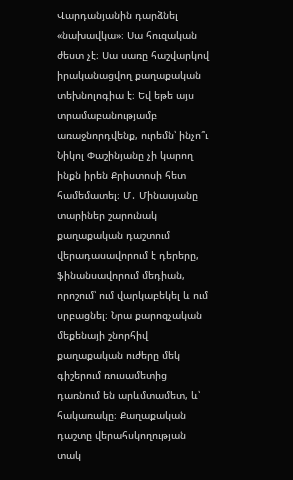Վարդանյանին դարձնել «նախավկա»։ Սա հուզական ժեստ չէ։ Սա սառը հաշվարկով իրականացվող քաղաքական տեխնոլոգիա է։ Եվ եթե այս տրամաբանությամբ առաջնորդվենք, ուրեմն՝ ինչո՞ւ Նիկոլ Փաշինյանը չի կարող ինքն իրեն Քրիստոսի հետ համեմատել։ Մ․ Մինասյանը տարիներ շարունակ քաղաքական դաշտում վերադասավորում է դերերը, ֆինանսավորում մեդիան, որոշում՝ ում վարկաբեկել և ում սրբացնել։ Նրա քարոզչական մեքենայի շնորհիվ քաղաքական ուժերը մեկ գիշերում ռուսամետից դառնում են արևմտամետ, և՝ հակառակը։ Քաղաքական դաշտը վերահսկողության տակ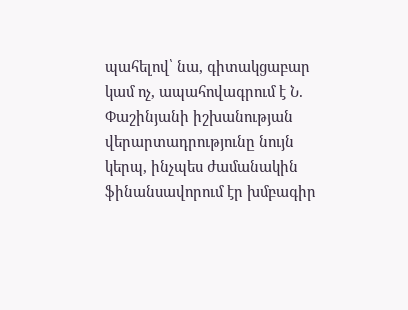պահելով՝ նա, գիտակցաբար կամ ոչ, ապահովագրում է Ն. Փաշինյանի իշխանության վերարտադրությունը նույն կերպ, ինչպես ժամանակին ֆինանսավորում էր խմբագիր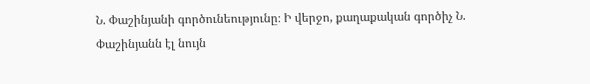Ն. Փաշինյանի գործունեությունը։ Ի վերջո, քաղաքական գործիչ Ն. Փաշինյանն էլ նույն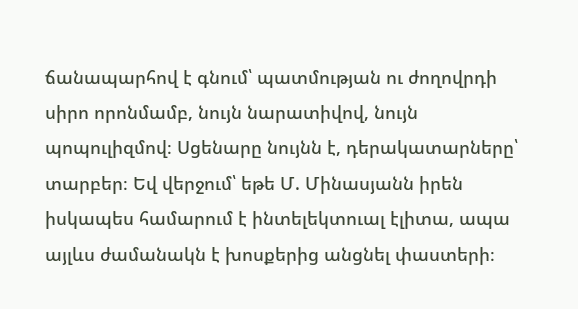ճանապարհով է գնում՝ պատմության ու ժողովրդի սիրո որոնմամբ, նույն նարատիվով, նույն պոպուլիզմով։ Սցենարը նույնն է, դերակատարները՝ տարբեր։ Եվ վերջում՝ եթե Մ. Մինասյանն իրեն իսկապես համարում է ինտելեկտուալ էլիտա, ապա այլևս ժամանակն է խոսքերից անցնել փաստերի։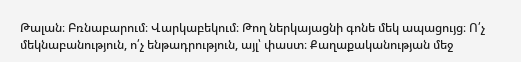Թալան։ Բռնաբարում։ Վարկաբեկում։ Թող ներկայացնի գոնե մեկ ապացույց։ Ո՛չ մեկնաբանություն, ո՛չ ենթադրություն, այլ՝ փաստ։ Քաղաքականության մեջ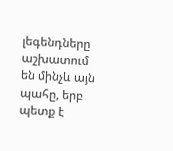լեգենդները աշխատում են մինչև այն պահը, երբ պետք է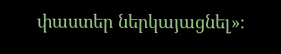փաստեր ներկայացնել»։